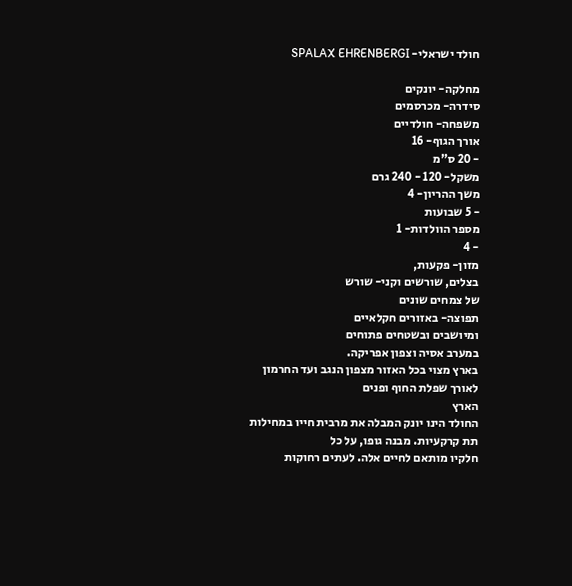חולד ישראלי- SPALAX EHRENBERGI

מחלקה- יונקים
סידרה- מכרסמים
משפחה- חולדיים
אורך הגוף- 16
- 20 ס"מ
משקל- 120 - 240 גרם
משך ההריון- 4
- 5 שבועות
מספר הוולדות- 1
- 4
מזון- פקעות,
בצלים, שורשים וקני- שורש
של צמחים שונים
תפוצה- באזורים חקלאיים
ומיושבים ובשטחים פתוחים
במערב אסיה וצפון אפריקה.
בארץ מצוי בכל האזור מצפון הנגב ועד החרמון
לאורך שפלת החוף ופנים
הארץ
החולד הינו יונק המבלה את מרבית חייו במחילות
תת קרקעיות. מבנה גופו, על כל
חלקיו מותאם לחיים אלה. לעתים רחוקות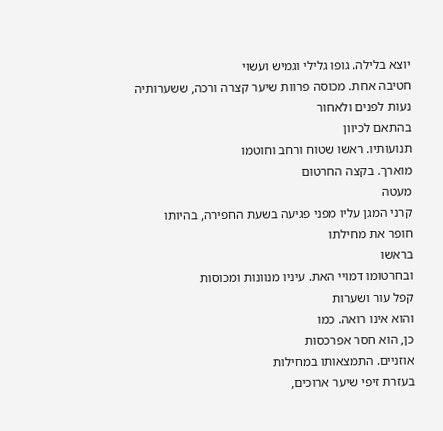יוצא בלילה. גופו גלילי וגמיש ועשוי
חטיבה אחת. מכוסה פרוות שיער קצרה ורכה, ששערותיה
נעות לפנים ולאחור
בהתאם לכיוון
תנועותיו. ראשו שטוח ורחב וחוטמו
מוארך. בקצה החרטום
מעטה
קרני המגן עליו מפני פגיעה בשעת החפירה, בהיותו
חופר את מחילתו
בראשו
ובחרטומו דמויי האת. עיניו מנוונות ומכוסות
קפל עור ושערות
והוא אינו רואה. כמו
כן, הוא חסר אפרכסות
אוזניים. התמצאותו במחילות
בעזרת זיפי שיער ארוכים,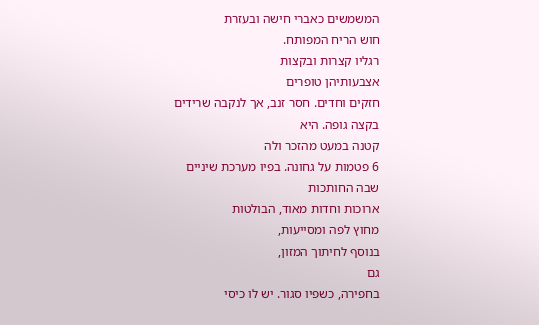המשמשים כאברי חישה ובעזרת
חוש הריח המפותח.
רגליו קצרות ובקצות
אצבעותיהן טופרים
חזקים וחדים. חסר זנב, אך לנקבה שרידים
בקצה גופה. היא
קטנה במעט מהזכר ולה
6 פטמות על גחונה. בפיו מערכת שיניים
שבה החותכות
ארוכות וחדות מאוד, הבולטות
מחוץ לפה ומסייעות,
בנוסף לחיתוך המזון,
גם
בחפירה, כשפיו סגור. יש לו כיסי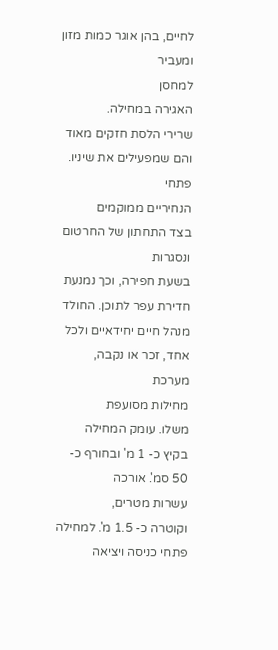לחיים, בהן אוגר כמות מזון ומעביר
למחסן
האגירה במחילה.
שרירי הלסת חזקים מאוד והם שמפעילים את שיניו. פתחי
הנחיריים ממוקמים
בצד התחתון של החרטום ונסגרות
בשעת חפירה, וכך נמנעת
חדירת עפר לתוכן. החולד מנהל חיים יחידאיים ולכל אחד, זכר או נקבה, מערכת
מחילות מסועפת
משלו. עומק המחילה
בקיץ כ- 1 מ' ובחורף כ- 50 סמ'. אורכה
עשרות מטרים,
וקוטרה כ- 1.5 מ'. למחילה פתחי כניסה ויציאה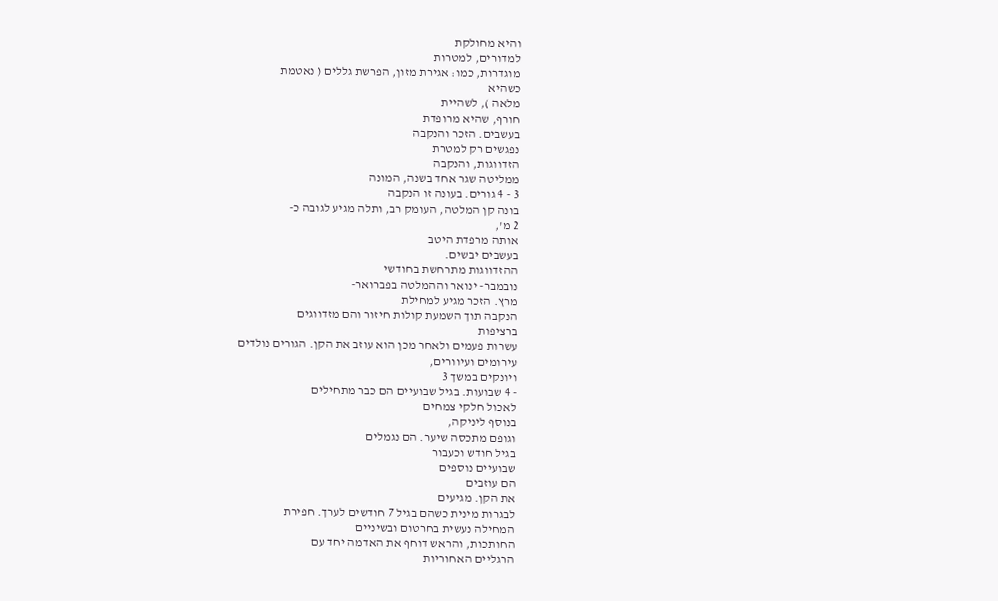והיא מחולקת
למדורים, למטרות
מוגדרות, כמו: אגירת מזון, הפרשת גללים ( נאטמת
כשהיא
מלאה ), לשהיית
חורף, שהיא מרופדת
בעשבים. הזכר והנקבה
נפגשים רק למטרת
הזדווגות, והנקבה
ממליטה שגר אחד בשנה, המונה
3 - 4 גורים. בעונה זו הנקבה
בונה קן המלטה, העומק רב, ותלה מגיע לגובה כ-
2 מ',
אותה מרפדת היטב
בעשבים יבשים.
ההזדווגות מתרחשת בחודשי
נובמבר- ינואר וההמלטה בפברואר-
מרץ. הזכר מגיע למחילת
הנקבה תוך השמעת קולות חיזור והם מזדווגים
ברציפות
עשרות פעמים ולאחר מכן הוא עוזב את הקן. הגורים נולדים
עירומים ועיוורים,
ויונקים במשך 3
- 4 שבועות. בגיל שבועיים הם כבר מתחילים
לאכול חלקי צמחים
בנוסף ליניקה,
וגופם מתכסה שיער. הם נגמלים
בגיל חודש וכעבור
שבועיים נוספים
הם עוזבים
את הקן. מגיעים
לבגרות מינית כשהם בגיל 7 חודשים לערך. חפירת
המחילה נעשית בחרטום ובשיניים
החותכות, והראש דוחף את האדמה יחד עם
הרגליים האחוריות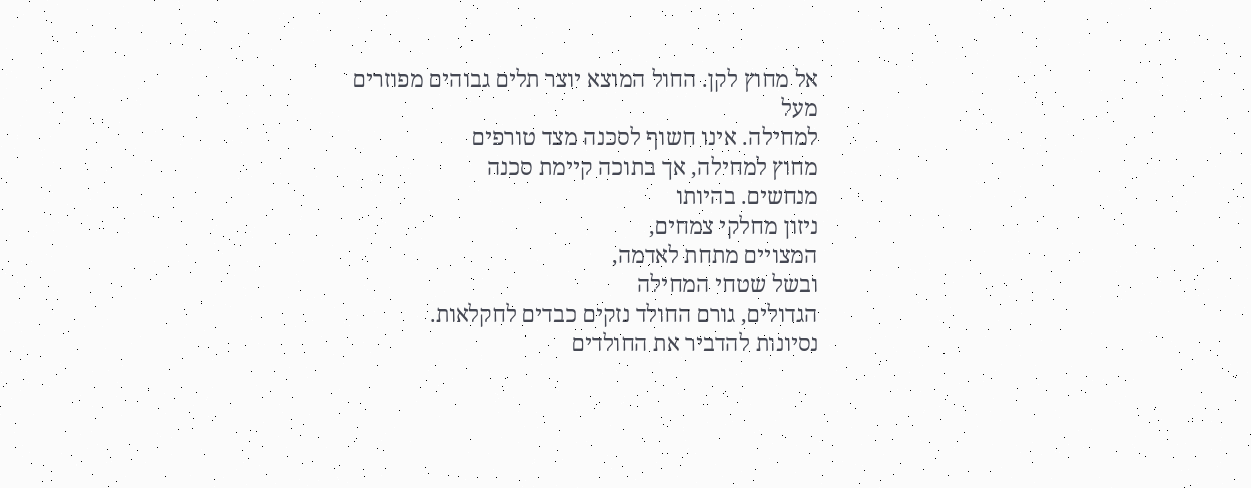אל מחוץ לקן. החול המוצא יוצר תלים גבוהים מפוזרים
מעל
למחילה. אינו חשוף לסכנה מצד טורפים
מחוץ למחילה, אך בתוכה קיימת סכנה
מנחשים. בהיותו
ניזון מחלקי צמחים,
המצויים מתחת לאדמה,
ובשל שטחי המחילה
הגדולים, גורם החולד נזקים כבדים לחקלאות.
נסיונות להדביר את החולדים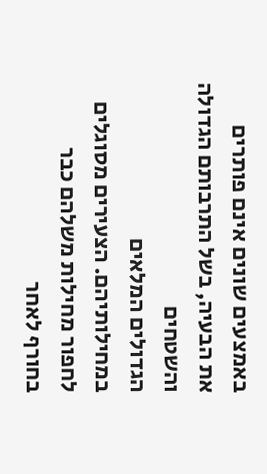באמצעים שונים אינם פותרים
את הבעיה, בשל התרבותם הגדולה
והשטחים
הגדולים המלאים
במחילותיהם. הצעירים מסוגלים
לחפור מחילות משלהם כבר
בחורף לאחר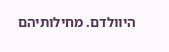היוולדם. מחילותיהם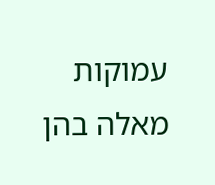עמוקות מאלה בהן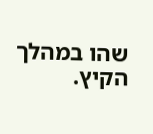שהו במהלך הקיץ.